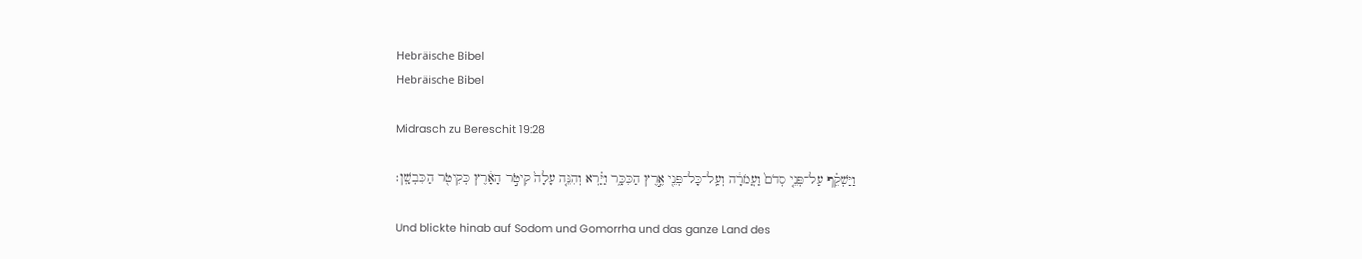Hebräische Bibel
Hebräische Bibel

Midrasch zu Bereschit 19:28

וַיַּשְׁקֵ֗ף עַל־פְּנֵ֤י סְדֹם֙ וַעֲמֹרָ֔ה וְעַֽל־כָּל־פְּנֵ֖י אֶ֣רֶץ הַכִּכָּ֑ר וַיַּ֗רְא וְהִנֵּ֤ה עָלָה֙ קִיטֹ֣ר הָאָ֔רֶץ כְּקִיטֹ֖ר הַכִּבְשָֽׁן׃

Und blickte hinab auf Sodom und Gomorrha und das ganze Land des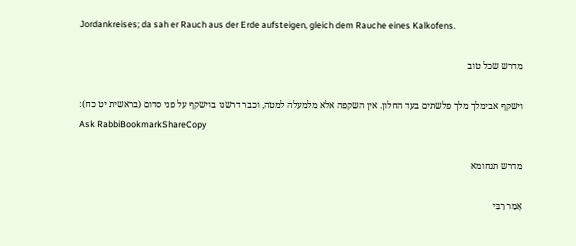Jordankreises; da sah er Rauch aus der Erde aufsteigen, gleich dem Rauche eines Kalkofens.

מדרש שכל טוב

וישקף אבימלך מלך פלשתים בעד החלון. אין השקפה אלא מלמעלה למטה, וכבר דרשנו בוישקף על פני סדום (בראשית יט כח):
Ask RabbiBookmarkShareCopy

מדרש תנחומא

אָמַר רַבִּי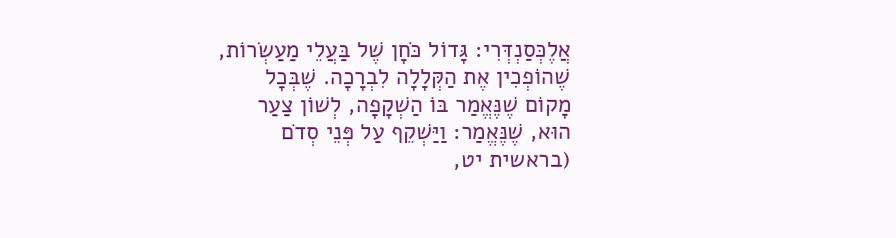אֲלֶכְּסַנְדְּרִי: גָּדוֹל כֹּחָן שֶׁל בַּעֲלֵי מַעַשְׂרוֹת, שֶׁהוֹפְכִין אֶת הַקְּלָלָה לִבְרָכָה. שֶׁבְּכָל מָקוֹם שֶׁנֶּאֱמַר בּוֹ הַשְׁקָפָה, לְשׁוֹן צַעַר הוּא, שֶׁנֶּאֱמַר: וַיַּשְׁקֵף עַל פְּנֵי סְדֹם (בראשית יט,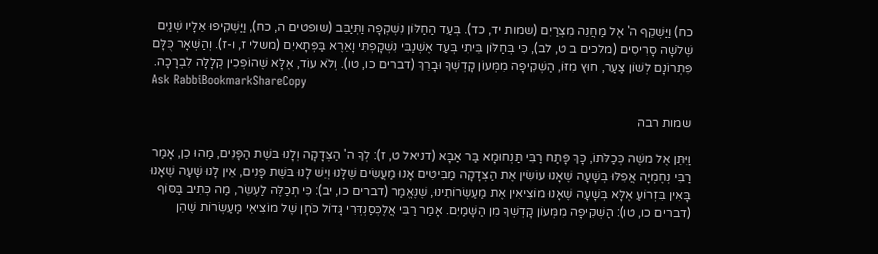כח) וַיַּשְׁקֵף ה' אֶל מַחֲנֵה מִצְרַיִם (שמות יד, כד). בְּעַד הַחַלּוֹן נִשְׁקְפָה וַתְּיַבֵּב (שופטים ה, כח), וַיַּשְׁקִיפוּ אֵלָיו שְׁנַיִם שְׁלֹשָׁה סָרִיסִים (מלכים ב ט, לב), כִּי בְּחַלּוֹן בֵּיתִי בְּעַד אֶשְׁנַבִּי נִשְׁקָפְתִּי וָאֵרֶא בַּפְּתָאיִם (משלי ז, ו-ז). וְהַשְּׁאָר כֻּלָּם פִּתְרוֹנָם לְשׁוֹן צַעַר, חוּץ מִזּוֹ, הַשְׁקִיפָה מִמְּעוֹן קָדְשְׁךָ וּבָרֵךְ (דברים כו, טו). וְלֹא עוֹד, אֶלָּא שֶׁהוֹפְכִין קְלָלָה לִבְרָכָה.
Ask RabbiBookmarkShareCopy

שמות רבה

וַיִּתֵּן אֶל משֶׁה כְּכַלֹּתוֹ, כָּךְ פָּתַח רַבִּי תַּנְחוּמָא בַּר אַבָּא (דניאל ט, ז): לְךָ ה' הַצְּדָקָה וְלָנוּ בּשֶׁת הַפָּנִים, מַהוּ כֵן, אָמַר רַבִּי נְחֶמְיָה אֲפִלּוּ בְּשָׁעָה שֶׁאָנוּ עוֹשִׂין אֶת הַצְּדָקָה מַבִּיטִים אָנוּ מַעֲשִׂים שֶׁלָּנוּ וְיֵשׁ לָנוּ בּשֶׁת פָּנִים, אֵין לָנוּ שָׁעָה שֶׁאָנוּ בָּאִין בִּזְרוֹעַ אֶלָּא בְּשָׁעָה שֶׁאָנוּ מוֹצִיאִין אֶת מַעַשְׂרוֹתֵינוּ, שֶׁנֶּאֱמַר (דברים כו, יב): כִּי תְכַלֶּה לַעְשֵׂר, מַה כְּתִיב בַּסּוֹף (דברים כו, טו): הַשְׁקִיפָה מִמְּעוֹן קָדְשְׁךָ מִן הַשָּׁמַיִם. אָמַר רַבִּי אֲלֶכְּסַנְדְּרִי גָּדוֹל כֹּחָן שֶׁל מוֹצִיאֵי מַעַשְׂרוֹת שֶׁהֵן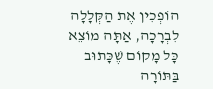הוֹפְכִין אֶת הַקְּלָלָה לִבְרָכָה, אַתָּה מוֹצֵא כָּל מָקוֹם שֶׁכָּתוּב בַּתּוֹרָה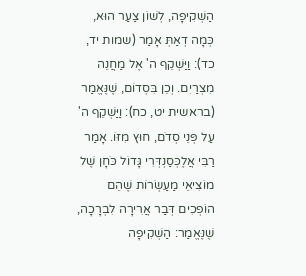הַשְׁקִיפָה, לְשׁוֹן צַעַר הוּא, כְּמָה דְאַתְּ אָמַר (שמות יד, כד): וַיַּשְׁקֵף ה' אֶל מַחֲנֵה מִצְרַיִם. וְכֵן בִּסְדוֹם, שֶׁנֶּאֱמַר (בראשית יט, כח): וַיַּשְׁקֵף ה' עַל פְּנֵי סְדֹם, חוּץ מִזּוֹ. אָמַר רַבִּי אֲלֶכְּסַנְדְּרִי גָּדוֹל כֹּחָן שֶׁל מוֹצִיאֵי מַעַשְׂרוֹת שֶׁהֵם הוֹפְכִים דְּבַר אֲרִירָה לִבְרָכָה, שֶׁנֶּאֱמַר: הַשְׁקִיפָה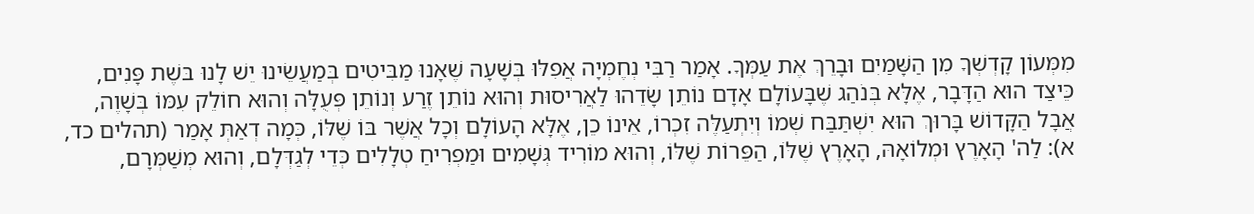מִמְּעוֹן קָדְשְׁךָ מִן הַשָּׁמַיִם וּבָרֵךְ אֶת עַמְּךָ. אָמַר רַבִּי נְחֶמְיָה אֲפִלּוּ בְּשָׁעָה שֶׁאָנוּ מַבִּיטִים בְּמַעֲשֵׂינוּ יֵשׁ לָנוּ בּשֶׁת פָּנִים, כֵּיצַד הוּא הַדָּבָר, אֶלָּא בְּנֹהַג שֶׁבָּעוֹלָם אָדָם נוֹתֵן שָׂדֵהוּ לַאֲרִיסוּת וְהוּא נוֹתֵן זֶרַע וְנוֹתֵן פְּעֻלָּה וְהוּא חוֹלֵק עִמּוֹ בְּשָׁוֶה, אֲבָל הַקָּדוֹשׁ בָּרוּךְ הוּא יִשְׁתַּבַּח שְׁמוֹ וְיִתְעַלֶּה זִכְרוֹ, אֵינוֹ כֵן, אֶלָּא הָעוֹלָם וְכָל אֲשֶׁר בּוֹ שֶׁלּוֹ, כְּמָה דְאַתְּ אָמַר (תהלים כד, א): לַה' הָאָרֶץ וּמְלוֹאָהּ, הָאָרֶץ שֶׁלּוֹ, הַפֵּרוֹת שֶׁלּוֹ, וְהוּא מוֹרִיד גְּשָׁמִים וּמַפְרִיחַ טְלָלִים כְּדֵי לְגַדְּלָם, וְהוּא מְשַׁמְּרָם,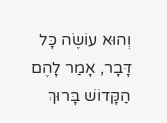וְהוּא עוֹשֶׂה כָּל דָּבָר, אָמַר לָהֶם הַקָּדוֹשׁ בָּרוּךְ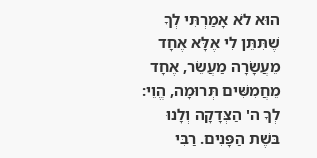הוּא לֹא אָמַרְתִּי לְךָ שֶׁתִּתֵּן לִי אֶלָּא אֶחָד מֵעֲשָׂרָה מַעֲשֵׂר, אֶחָד מֵחֲמִשִּׁים תְּרוּמָה, הֱוֵי: לְךָ ה' הַצְּדָקָה וְלָנוּ בּשֶׁת הַפָּנִים. רַבִּי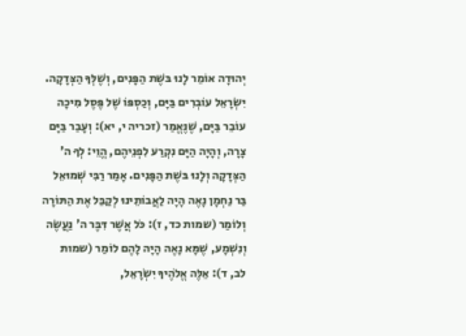יְהוּדָה אוֹמֵר לָנוּ בּשֶׁת הַפָּנִים, וְשֶׁלְּךָ הַצְּדָקָה. יִשְׂרָאֵל עוֹבְרִים בַּיָּם, וְכַסְפּוֹ שֶׁל פֶּסֶל מִיכָה עוֹבֵר בַּיָּם, שֶׁנֶּאֱמַר (זכריה י, יא): וְעָבַר בַּיָּם צָרָה, וְהָיָה הַיָּם נִקְרַע לִפְנֵיהֶם, הֱוֵי: לְךָ ה' הַצְּדָקָה וְלָנוּ בּשֶׁת הַפָּנִים. אָמַר רַבִּי שְׁמוּאֵל בַּר נַחְמָן נָאֶה הָיָה לַאֲבוֹתֵינוּ לְקַבֵּל אֶת הַתּוֹרָה וְלוֹמַר (שמות כד, ז): כֹּל אֲשֶׁר דִּבֶּר ה' נַעֲשֶׂה וְנִשְׁמָע, שֶׁמָּא נָאֶה הָיָה לָהֶם לוֹמַר (שמות לב, ד): אֵלֶּה אֱלֹהֶיךָ יִשְׂרָאֵל,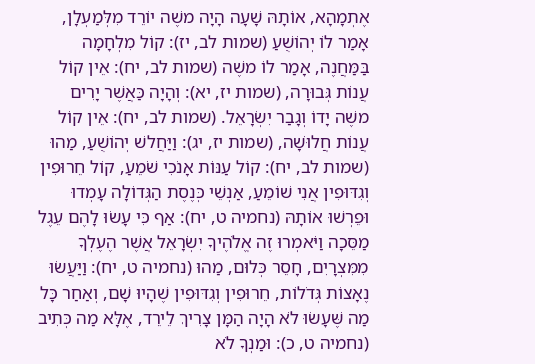אֶתְמָהָא, אוֹתָהּ שָׁעָה הָיָה משֶׁה יוֹרֵד מִלְּמַעְלָן, אָמַר לוֹ יְהוֹשֻׁעַ (שמות לב, יז): קוֹל מִלְחָמָה בַּמַּחֲנֶה, אָמַר לוֹ משֶׁה (שמות לב, יח): אֵין קוֹל עֲנוֹת גְּבוּרָה, (שמות יז, יא): וְהָיָה כַּאֲשֶׁר יָרִים משֶׁה יָדוֹ וְגָבַר יִשְׂרָאֵל. (שמות לב, יח): אֵין קוֹל עֲנוֹת חֲלוּשָׁה, (שמות יז, יג): וַיַּחֲלשׁ יְהוֹשֻׁעַ, מַהוּ (שמות לב, יח): קוֹל עַנּוֹת אָנֹכִי שֹׁמֵעַ, קוֹל חֵרוּפִין וְגִדּוּפִין אֲנִי שׁוֹמֵעַ, אַנְשֵׁי כְּנֶסֶת הַגְּדוֹלָה עָמְדוּ וּפֵרְשׁוּ אוֹתָהּ (נחמיה ט, יח): אַף כִּי עָשׂוּ לָהֶם עֵגֶל מַסֵּכָה וַיֹּאמְרוּ זֶה אֱלֹהֶיךָ יִשְׂרָאֵל אֲשֶׁר הֶעֶלְךָ מִמִּצְרָיִם, חָסֵר כְּלוּם, מַהוּ (נחמיה ט, יח): וַיַּעֲשׂוּ נֶאָצוֹת גְּדֹלוֹת, חֵרוּפִין וְגִדּוּפִין שֶׁהָיוּ שָׁם, וְאַחַר כָּל מַה שֶּׁעָשׂוּ לֹא הָיָה הַמָּן צָרִיךְ לֵירֵד, אֶלָּא מַה כְּתִיב (נחמיה ט, כ): וּמַנְךָ לֹא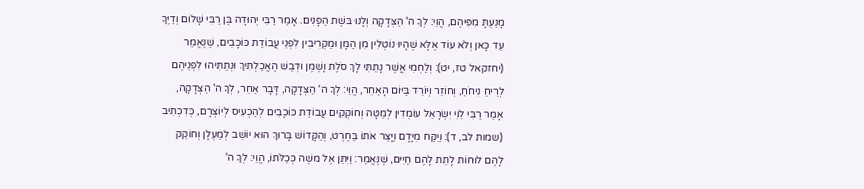מָנַעְתָּ מִפִּיהֶם, הֱוֵי: לְךָ ה' הַצְּדָקָה וְלָנוּ בּשֶׁת הַפָּנִים. אָמַר רַבִּי יְהוּדָה בֶּן רַבִּי שָׁלוֹם וְדַיֶּךָ עַד כָּאן וְלֹא עוֹד אֶלָּא שֶׁהָיוּ נוֹטְלִין מִן הַמָּן וּמַקְרִיבִין לִפְנֵי עֲבוֹדַת כּוֹכָבִים, שֶׁנֶּאֱמַר (יחזקאל טז, יט): וְלַחְמִי אֲשֶׁר נָתַתִּי לָךְ סֹלֶת וָשֶׁמֶן וּדְבַשׁ הֶאֱכַלְתִּיךְ וּנְתַתִּיהוּ לִפְנֵיהֶם לְרֵיחַ נִיחֹחַ, וְחוֹזֵר וְיוֹרֵד בַּיּוֹם הָאַחֵר, הֱוֵי: לְךָ ה' הַצְּדָקָה, דָּבָר אַחֵר, לְךָ ה' הַצְּדָקָה, אָמַר רַבִּי לֵוִי יִשְׂרָאֵל עוֹמְדִין לְמַטָּה וְחוֹקְקִים עֲבוֹדַת כּוֹכָבִים לְהַכְעִיס לְיוֹצְרָם, כְּדִכְתִיב (שמות לב, ד): וַיִּקַּח מִיָּדָם וַיָּצַר אֹתוֹ בַּחֶרֶט, וְהַקָּדוֹשׁ בָּרוּךְ הוּא יוֹשֵׁב לְמַעְלָן וְחוֹקֵק לָהֶם לוּחוֹת לָתֵת לָהֶם חַיִּים, שֶׁנֶּאֱמַר: וַיִּתֵּן אֶל משֶׁה כְּכַלֹּתוֹ, הֱוֵי: לְךָ ה'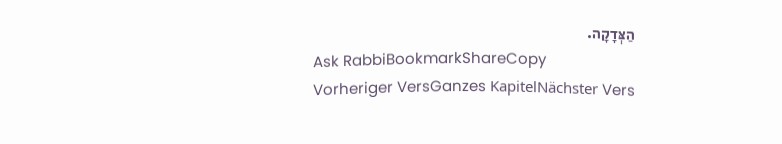הַצְּדָקָה.
Ask RabbiBookmarkShareCopy
Vorheriger VersGanzes KapitelNächster Vers